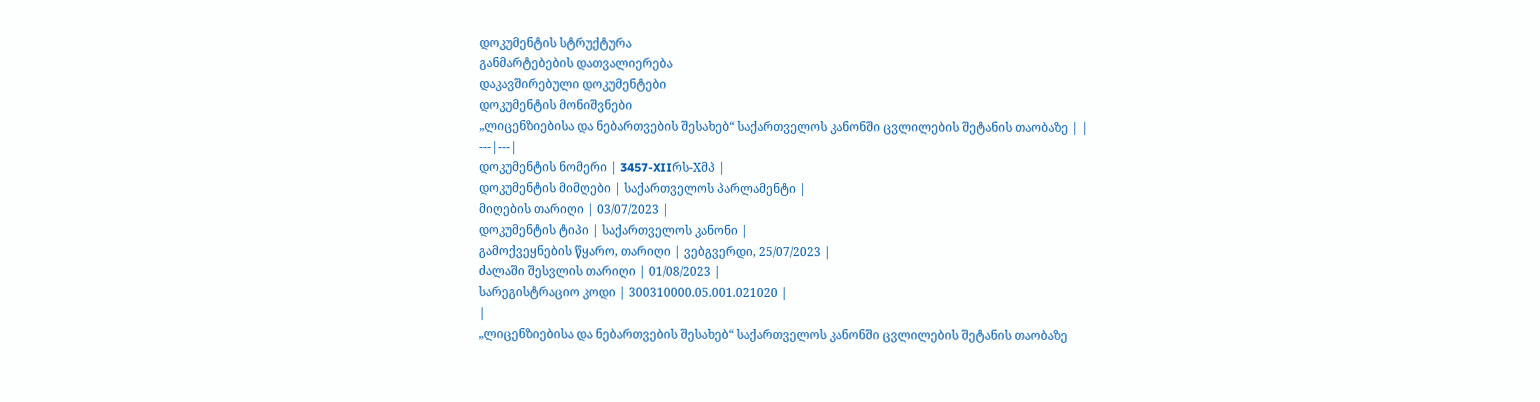დოკუმენტის სტრუქტურა
განმარტებების დათვალიერება
დაკავშირებული დოკუმენტები
დოკუმენტის მონიშვნები
„ლიცენზიებისა და ნებართვების შესახებ“ საქართველოს კანონში ცვლილების შეტანის თაობაზე | |
---|---|
დოკუმენტის ნომერი | 3457-XIIრს-Xმპ |
დოკუმენტის მიმღები | საქართველოს პარლამენტი |
მიღების თარიღი | 03/07/2023 |
დოკუმენტის ტიპი | საქართველოს კანონი |
გამოქვეყნების წყარო, თარიღი | ვებგვერდი, 25/07/2023 |
ძალაში შესვლის თარიღი | 01/08/2023 |
სარეგისტრაციო კოდი | 300310000.05.001.021020 |
|
„ლიცენზიებისა და ნებართვების შესახებ“ საქართველოს კანონში ცვლილების შეტანის თაობაზე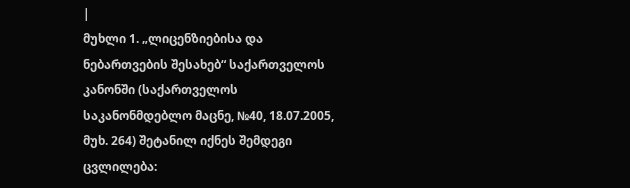|
მუხლი 1. „ლიცენზიებისა და ნებართვების შესახებ“ საქართველოს კანონში (საქართველოს საკანონმდებლო მაცნე, №40, 18.07.2005, მუხ. 264) შეტანილ იქნეს შემდეგი ცვლილება: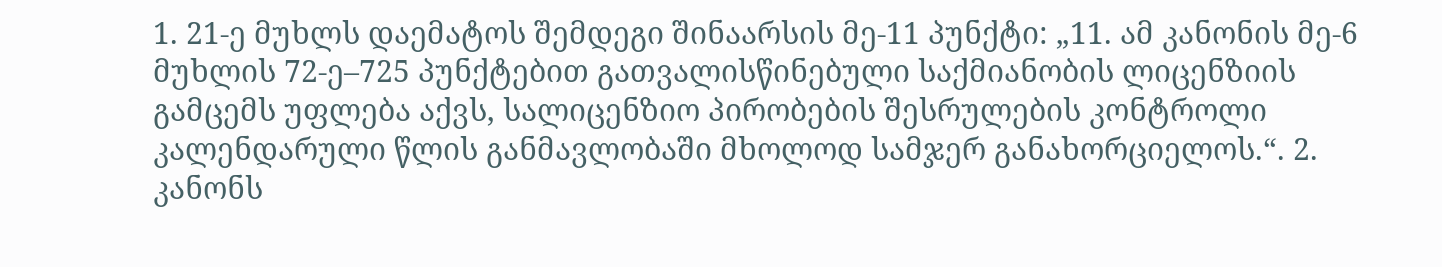1. 21-ე მუხლს დაემატოს შემდეგი შინაარსის მე-11 პუნქტი: „11. ამ კანონის მე-6 მუხლის 72-ე–725 პუნქტებით გათვალისწინებული საქმიანობის ლიცენზიის გამცემს უფლება აქვს, სალიცენზიო პირობების შესრულების კონტროლი კალენდარული წლის განმავლობაში მხოლოდ სამჯერ განახორციელოს.“. 2. კანონს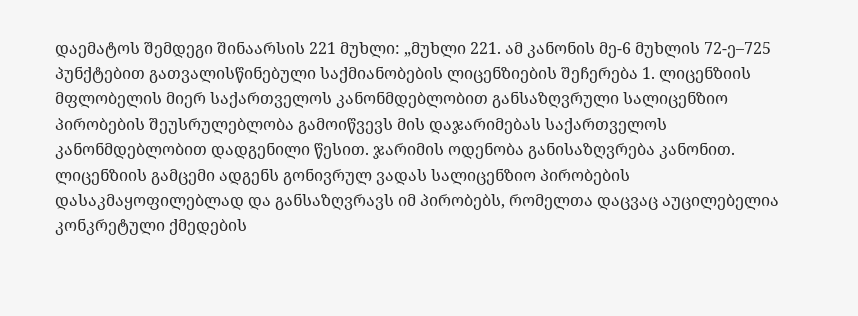დაემატოს შემდეგი შინაარსის 221 მუხლი: „მუხლი 221. ამ კანონის მე-6 მუხლის 72-ე–725 პუნქტებით გათვალისწინებული საქმიანობების ლიცენზიების შეჩერება 1. ლიცენზიის მფლობელის მიერ საქართველოს კანონმდებლობით განსაზღვრული სალიცენზიო პირობების შეუსრულებლობა გამოიწვევს მის დაჯარიმებას საქართველოს კანონმდებლობით დადგენილი წესით. ჯარიმის ოდენობა განისაზღვრება კანონით. ლიცენზიის გამცემი ადგენს გონივრულ ვადას სალიცენზიო პირობების დასაკმაყოფილებლად და განსაზღვრავს იმ პირობებს, რომელთა დაცვაც აუცილებელია კონკრეტული ქმედების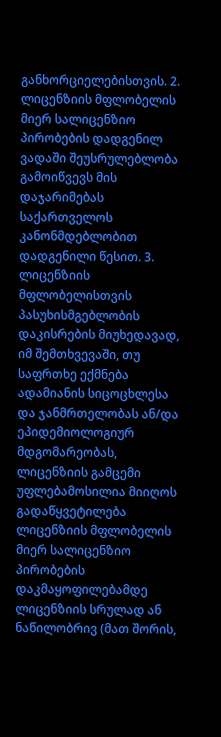განხორციელებისთვის. 2. ლიცენზიის მფლობელის მიერ სალიცენზიო პირობების დადგენილ ვადაში შეუსრულებლობა გამოიწვევს მის დაჯარიმებას საქართველოს კანონმდებლობით დადგენილი წესით. 3. ლიცენზიის მფლობელისთვის პასუხისმგებლობის დაკისრების მიუხედავად, იმ შემთხვევაში, თუ საფრთხე ექმნება ადამიანის სიცოცხლესა და ჯანმრთელობას ან/და ეპიდემიოლოგიურ მდგომარეობას, ლიცენზიის გამცემი უფლებამოსილია მიიღოს გადაწყვეტილება ლიცენზიის მფლობელის მიერ სალიცენზიო პირობების დაკმაყოფილებამდე ლიცენზიის სრულად ან ნაწილობრივ (მათ შორის,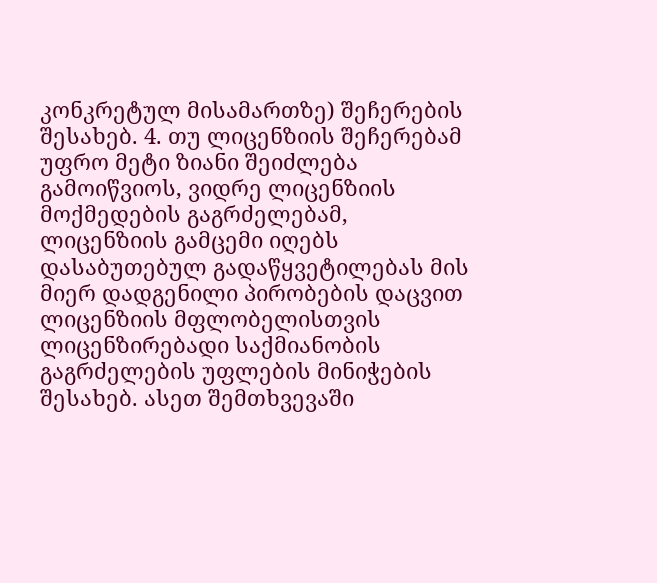კონკრეტულ მისამართზე) შეჩერების შესახებ. 4. თუ ლიცენზიის შეჩერებამ უფრო მეტი ზიანი შეიძლება გამოიწვიოს, ვიდრე ლიცენზიის მოქმედების გაგრძელებამ, ლიცენზიის გამცემი იღებს დასაბუთებულ გადაწყვეტილებას მის მიერ დადგენილი პირობების დაცვით ლიცენზიის მფლობელისთვის ლიცენზირებადი საქმიანობის გაგრძელების უფლების მინიჭების შესახებ. ასეთ შემთხვევაში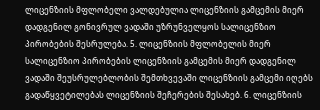ლიცენზიის მფლობელი ვალდებულია ლიცენზიის გამცემის მიერ დადგენილ გონივრულ ვადაში უზრუნველყოს სალიცენზიო პირობების შესრულება. 5. ლიცენზიის მფლობელის მიერ სალიცენზიო პირობების ლიცენზიის გამცემის მიერ დადგენილ ვადაში შეუსრულებლობის შემთხვევაში ლიცენზიის გამცემი იღებს გადაწყვეტილებას ლიცენზიის შეჩერების შესახებ. 6. ლიცენზიის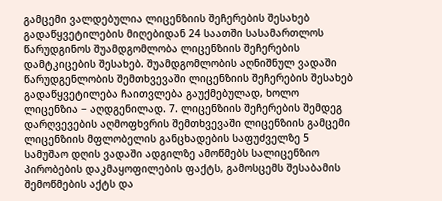გამცემი ვალდებულია ლიცენზიის შეჩერების შესახებ გადაწყვეტილების მიღებიდან 24 საათში სასამართლოს წარუდგინოს შუამდგომლობა ლიცენზიის შეჩერების დამტკიცების შესახებ. შუამდგომლობის აღნიშნულ ვადაში წარუდგენლობის შემთხვევაში ლიცენზიის შეჩერების შესახებ გადაწყვეტილება ჩაითვლება გაუქმებულად, ხოლო ლიცენზია − აღდგენილად. 7. ლიცენზიის შეჩერების შემდეგ დარღვევების აღმოფხვრის შემთხვევაში ლიცენზიის გამცემი ლიცენზიის მფლობელის განცხადების საფუძველზე 5 სამუშაო დღის ვადაში ადგილზე ამოწმებს სალიცენზიო პირობების დაკმაყოფილების ფაქტს, გამოსცემს შესაბამის შემოწმების აქტს და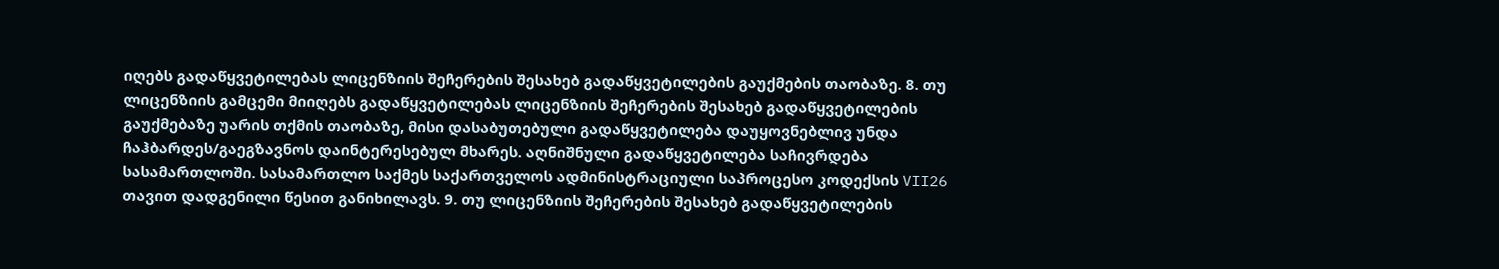იღებს გადაწყვეტილებას ლიცენზიის შეჩერების შესახებ გადაწყვეტილების გაუქმების თაობაზე. 8. თუ ლიცენზიის გამცემი მიიღებს გადაწყვეტილებას ლიცენზიის შეჩერების შესახებ გადაწყვეტილების გაუქმებაზე უარის თქმის თაობაზე, მისი დასაბუთებული გადაწყვეტილება დაუყოვნებლივ უნდა ჩაჰბარდეს/გაეგზავნოს დაინტერესებულ მხარეს. აღნიშნული გადაწყვეტილება საჩივრდება სასამართლოში. სასამართლო საქმეს საქართველოს ადმინისტრაციული საპროცესო კოდექსის VII26 თავით დადგენილი წესით განიხილავს. 9. თუ ლიცენზიის შეჩერების შესახებ გადაწყვეტილების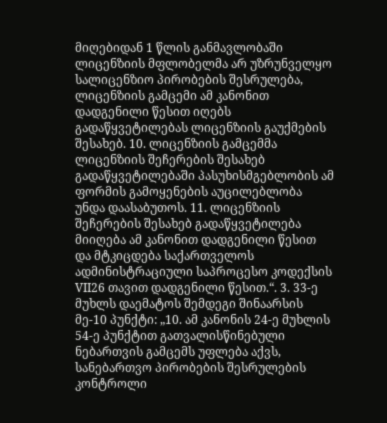მიღებიდან 1 წლის განმავლობაში ლიცენზიის მფლობელმა არ უზრუნველყო სალიცენზიო პირობების შესრულება, ლიცენზიის გამცემი ამ კანონით დადგენილი წესით იღებს გადაწყვეტილებას ლიცენზიის გაუქმების შესახებ. 10. ლიცენზიის გამცემმა ლიცენზიის შეჩერების შესახებ გადაწყვეტილებაში პასუხისმგებლობის ამ ფორმის გამოყენების აუცილებლობა უნდა დაასაბუთოს. 11. ლიცენზიის შეჩერების შესახებ გადაწყვეტილება მიიღება ამ კანონით დადგენილი წესით და მტკიცდება საქართველოს ადმინისტრაციული საპროცესო კოდექსის VII26 თავით დადგენილი წესით.“. 3. 33-ე მუხლს დაემატოს შემდეგი შინაარსის მე-10 პუნქტი: „10. ამ კანონის 24-ე მუხლის 54-ე პუნქტით გათვალისწინებული ნებართვის გამცემს უფლება აქვს, სანებართვო პირობების შესრულების კონტროლი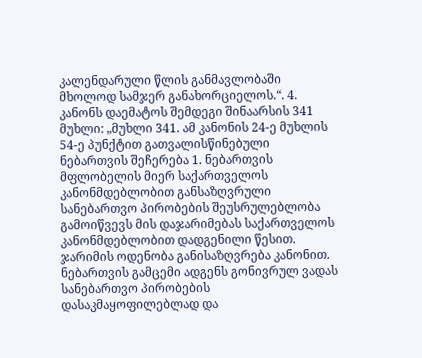კალენდარული წლის განმავლობაში მხოლოდ სამჯერ განახორციელოს.“. 4. კანონს დაემატოს შემდეგი შინაარსის 341 მუხლი: „მუხლი 341. ამ კანონის 24-ე მუხლის 54-ე პუნქტით გათვალისწინებული ნებართვის შეჩერება 1. ნებართვის მფლობელის მიერ საქართველოს კანონმდებლობით განსაზღვრული სანებართვო პირობების შეუსრულებლობა გამოიწვევს მის დაჯარიმებას საქართველოს კანონმდებლობით დადგენილი წესით. ჯარიმის ოდენობა განისაზღვრება კანონით. ნებართვის გამცემი ადგენს გონივრულ ვადას სანებართვო პირობების დასაკმაყოფილებლად და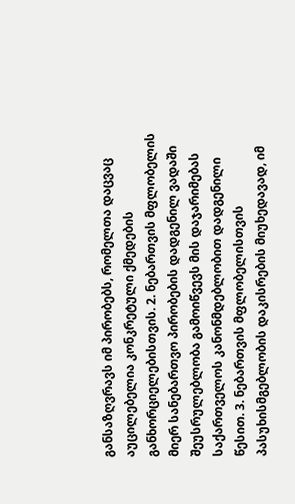განსაზღვრავს იმ პირობებს, რომელთა დაცვაც აუცილებელია კონკრეტული ქმედების განხორციელებისთვის. 2. ნებართვის მფლობელის მიერ სანებართვო პირობების დადგენილ ვადაში შეუსრულებლობა გამოიწვევს მის დაჯარიმებას საქართველოს კანონმდებლობით დადგენილი წესით. 3. ნებართვის მფლობელისთვის პასუხისმგებლობის დაკისრების მიუხედავად, იმ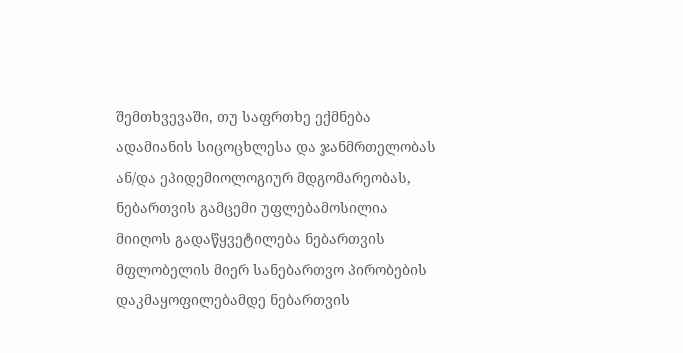შემთხვევაში, თუ საფრთხე ექმნება ადამიანის სიცოცხლესა და ჯანმრთელობას ან/და ეპიდემიოლოგიურ მდგომარეობას, ნებართვის გამცემი უფლებამოსილია მიიღოს გადაწყვეტილება ნებართვის მფლობელის მიერ სანებართვო პირობების დაკმაყოფილებამდე ნებართვის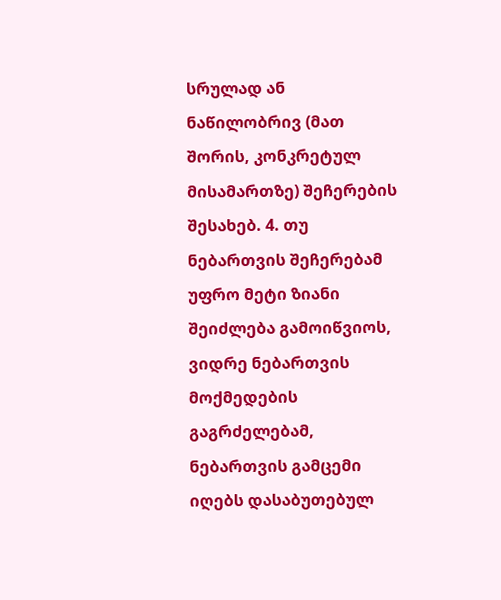სრულად ან ნაწილობრივ (მათ შორის, კონკრეტულ მისამართზე) შეჩერების შესახებ. 4. თუ ნებართვის შეჩერებამ უფრო მეტი ზიანი შეიძლება გამოიწვიოს, ვიდრე ნებართვის მოქმედების გაგრძელებამ, ნებართვის გამცემი იღებს დასაბუთებულ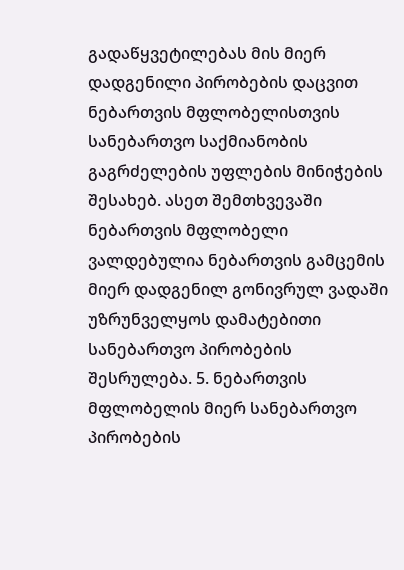გადაწყვეტილებას მის მიერ დადგენილი პირობების დაცვით ნებართვის მფლობელისთვის სანებართვო საქმიანობის გაგრძელების უფლების მინიჭების შესახებ. ასეთ შემთხვევაში ნებართვის მფლობელი ვალდებულია ნებართვის გამცემის მიერ დადგენილ გონივრულ ვადაში უზრუნველყოს დამატებითი სანებართვო პირობების შესრულება. 5. ნებართვის მფლობელის მიერ სანებართვო პირობების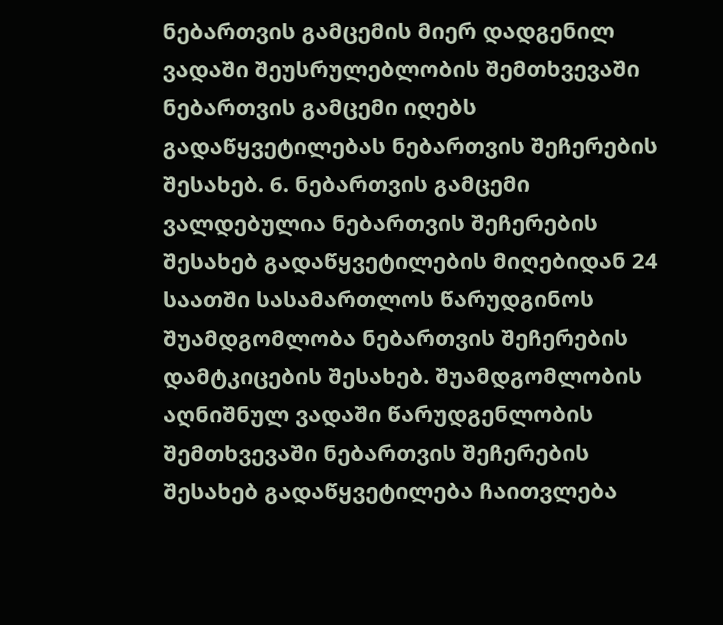ნებართვის გამცემის მიერ დადგენილ ვადაში შეუსრულებლობის შემთხვევაში ნებართვის გამცემი იღებს გადაწყვეტილებას ნებართვის შეჩერების შესახებ. 6. ნებართვის გამცემი ვალდებულია ნებართვის შეჩერების შესახებ გადაწყვეტილების მიღებიდან 24 საათში სასამართლოს წარუდგინოს შუამდგომლობა ნებართვის შეჩერების დამტკიცების შესახებ. შუამდგომლობის აღნიშნულ ვადაში წარუდგენლობის შემთხვევაში ნებართვის შეჩერების შესახებ გადაწყვეტილება ჩაითვლება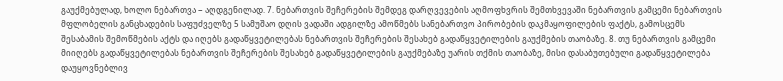გაუქმებულად, ხოლო ნებართვა − აღდგენილად. 7. ნებართვის შეჩერების შემდეგ დარღვევების აღმოფხვრის შემთხვევაში ნებართვის გამცემი ნებართვის მფლობელის განცხადების საფუძველზე 5 სამუშაო დღის ვადაში ადგილზე ამოწმებს სანებართვო პირობების დაკმაყოფილების ფაქტს, გამოსცემს შესაბამის შემოწმების აქტს და იღებს გადაწყვეტილებას ნებართვის შეჩერების შესახებ გადაწყვეტილების გაუქმების თაობაზე. 8. თუ ნებართვის გამცემი მიიღებს გადაწყვეტილებას ნებართვის შეჩერების შესახებ გადაწყვეტილების გაუქმებაზე უარის თქმის თაობაზე, მისი დასაბუთებული გადაწყვეტილება დაუყოვნებლივ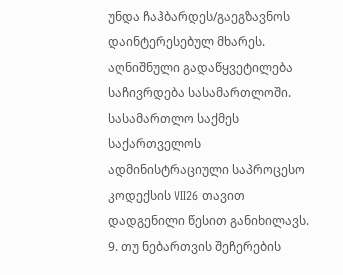უნდა ჩაჰბარდეს/გაეგზავნოს დაინტერესებულ მხარეს. აღნიშნული გადაწყვეტილება საჩივრდება სასამართლოში. სასამართლო საქმეს საქართველოს ადმინისტრაციული საპროცესო კოდექსის VII26 თავით დადგენილი წესით განიხილავს. 9. თუ ნებართვის შეჩერების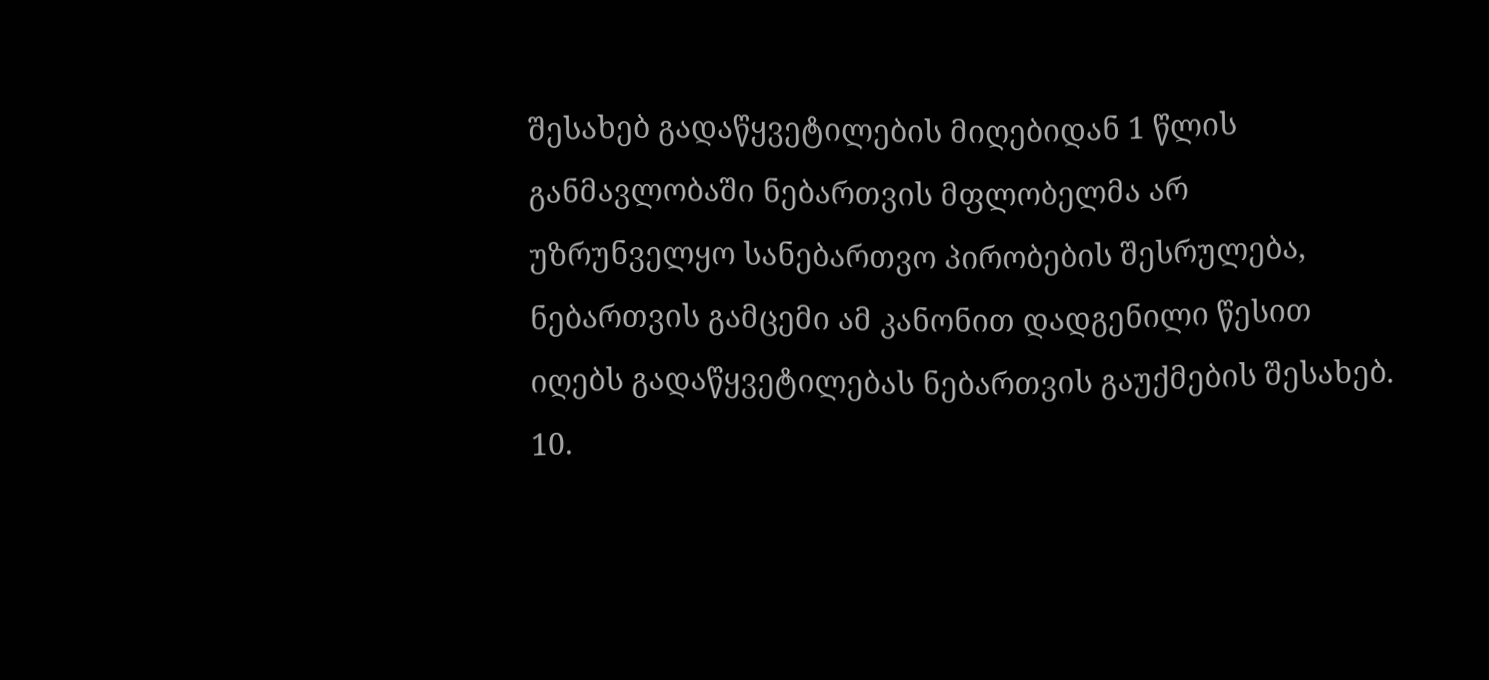შესახებ გადაწყვეტილების მიღებიდან 1 წლის განმავლობაში ნებართვის მფლობელმა არ უზრუნველყო სანებართვო პირობების შესრულება, ნებართვის გამცემი ამ კანონით დადგენილი წესით იღებს გადაწყვეტილებას ნებართვის გაუქმების შესახებ. 10.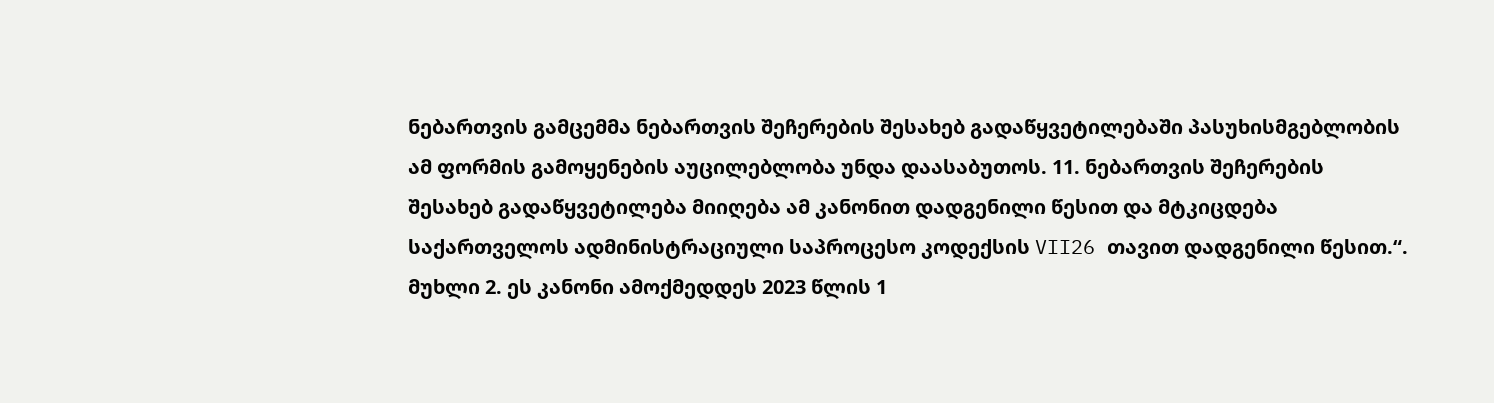ნებართვის გამცემმა ნებართვის შეჩერების შესახებ გადაწყვეტილებაში პასუხისმგებლობის ამ ფორმის გამოყენების აუცილებლობა უნდა დაასაბუთოს. 11. ნებართვის შეჩერების შესახებ გადაწყვეტილება მიიღება ამ კანონით დადგენილი წესით და მტკიცდება საქართველოს ადმინისტრაციული საპროცესო კოდექსის VII26 თავით დადგენილი წესით.“. მუხლი 2. ეს კანონი ამოქმედდეს 2023 წლის 1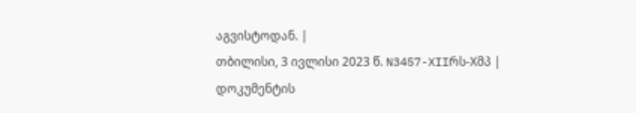აგვისტოდან. |
თბილისი, 3 ივლისი 2023 წ. N3457-XIIრს-Xმპ |
დოკუმენტის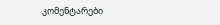კომენტარები